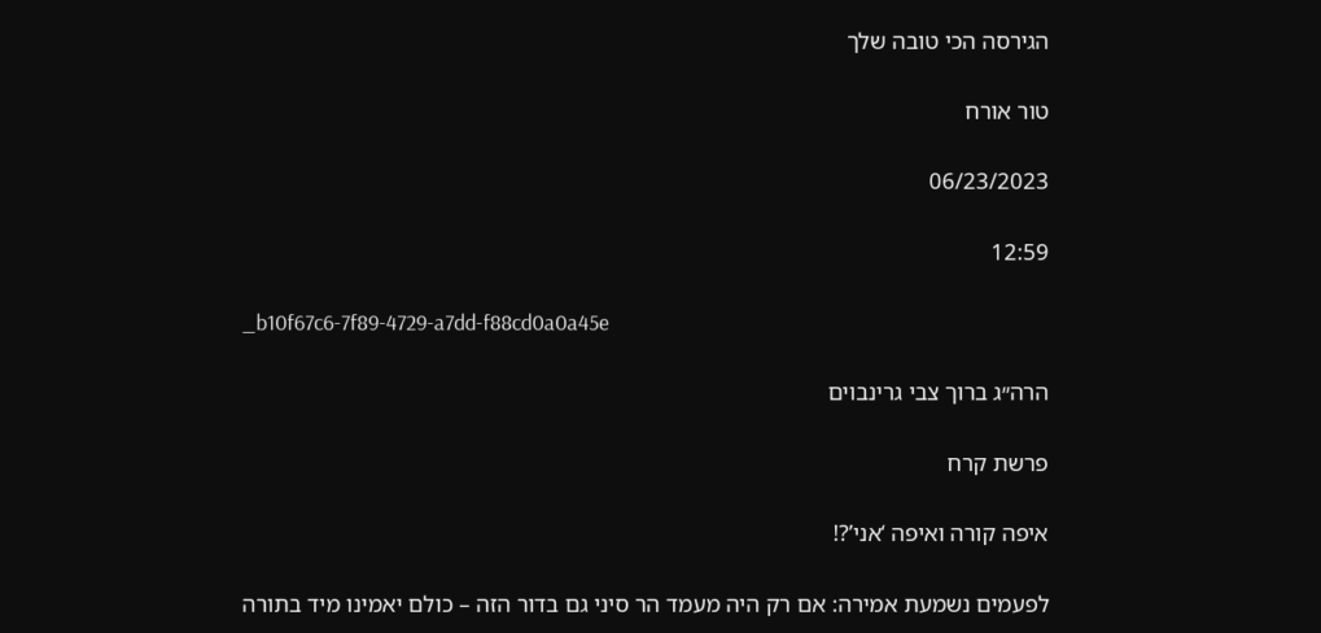הגירסה הכי טובה שלך

טור אורח

06/23/2023

12:59

_b10f67c6-7f89-4729-a7dd-f88cd0a0a45e

הרה״ג ברוך צבי גרינבוים

פרשת קרח

איפה קורה ואיפה ‘אני’?!

לפעמים נשמעת אמירה: אם רק היה מעמד הר סיני גם בדור הזה – כולם יאמינו מיד בתורה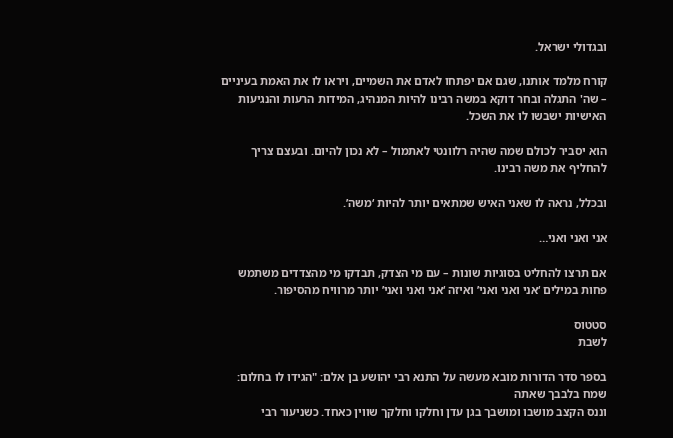ובגדולי ישראל.

קורח מלמד אותנו, שגם אם יפתחו לאדם את השמיים, ויראו לו את האמת בעיניים – שה' התגלה ובחר דוקא במשה רבינו להיות המנהיג, המידות הרעות והנגיעות האישיות ישבשו לו את השכל.

הוא יסביר לכולם שמה שהיה רלוונטי לאתמול – לא נכון להיום. ובעצם צריך להחליף את משה רבינו.

ובכלל, נראה לו שאני האיש שמתאים יותר להיות ‘משה’.

אני ואני ואני…

אם תרצו להחליט בסוגיות שונות – עם מי הצדק, תבדקו מי מהצדדים משתמש פחות במילים ‘אני ואני ואני’ ואיזה ‘אני ואני ואני’ יותר מרוויח מהסיפור.

סטטוס
לשבת

בספר סדר הדורות מובא מעשה על התנא רבי יהושע בן אלם: "הגידו לו בחלום: שמח בלבבך שאתה
וננס הקצב מושבו ומושבך בגן עדן וחלקו וחלקך שווין כאחד. כשניעור רבי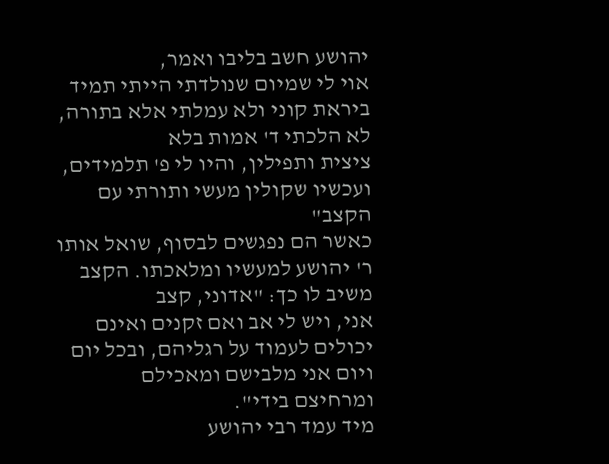יהושע חשב בליבו ואמר,
אוי לי שמיום שנולדתי הייתי תמיד ביראת קוני ולא עמלתי אלא בתורה, לא הלכתי ד' אמות בלא
ציצית ותפילין, והיו לי פ' תלמידים, ועכשיו שקולין מעשי ותורתי עם הקצב"
כאשר הם נפגשים לבסוף, שואל אותו ר' יהושע למעשיו ומלאכתו. הקצב משיב לו כך: "אדוני, קצב
אני, ויש לי אב ואם זקנים ואינם יכולים לעמוד על רגליהם, ובכל יום ויום אני מלבישם ומאכילם
ומרחיצם בידי".
מיד עמד רבי יהושע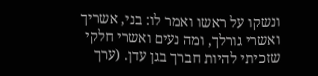ונשקו על ראשו ואמר לו: בני, אשריך ואשרי גורלך, ומה נעים ואשרי חלקי
שזכיתי להיות חברך בגן עדן. (ערך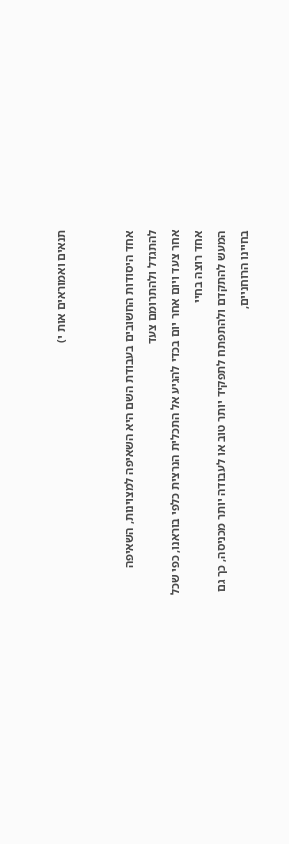תנאים ואמוראים אות י)


אחד היסודות החשובים בעבודת השם היא השאיפה למצוינות, השאיפה להתגדל ולהתרומם צעד
אחר צעד ויום אחר יום בכדי להגיע אל התכלית הנרצית כלפי בוראנו, כפי שכל אחד רוצה בחיי
המעש להתקדם ולהתפתח לתפקיד יותר טוב או לעבודה יותר מכניסה, כך גם בחיינו הרוחניים,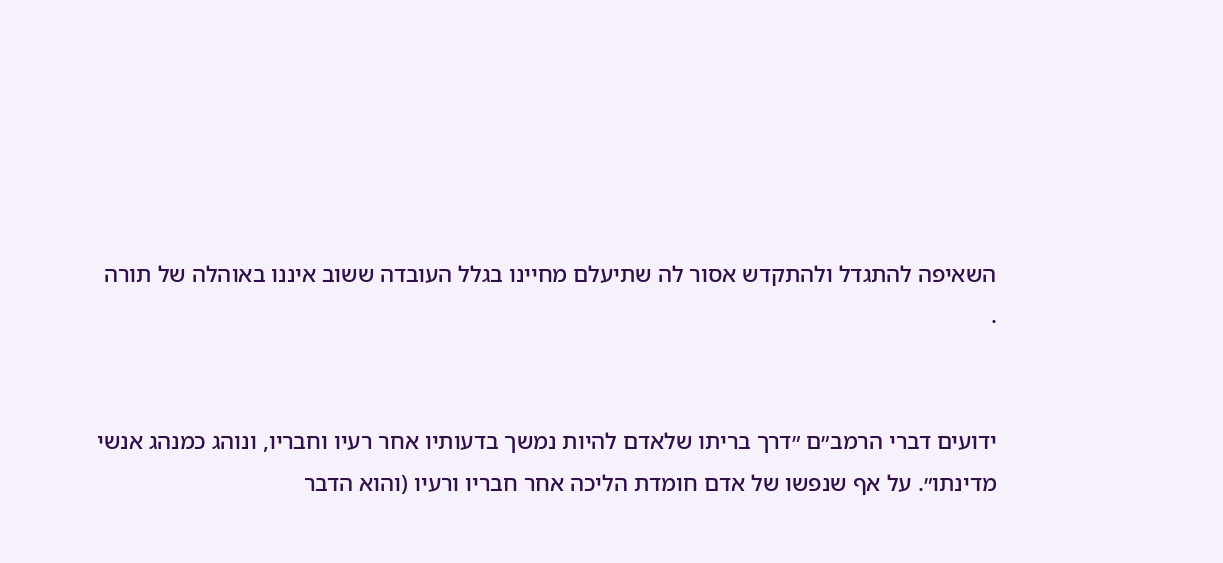השאיפה להתגדל ולהתקדש אסור לה שתיעלם מחיינו בגלל העובדה ששוב איננו באוהלה של תורה
.


ידועים דברי הרמב״ם ״דרך בריתו שלאדם להיות נמשך בדעותיו אחר רעיו וחבריו, ונוהג כמנהג אנשי
מדינתו״. על אף שנפשו של אדם חומדת הליכה אחר חבריו ורעיו (והוא הדבר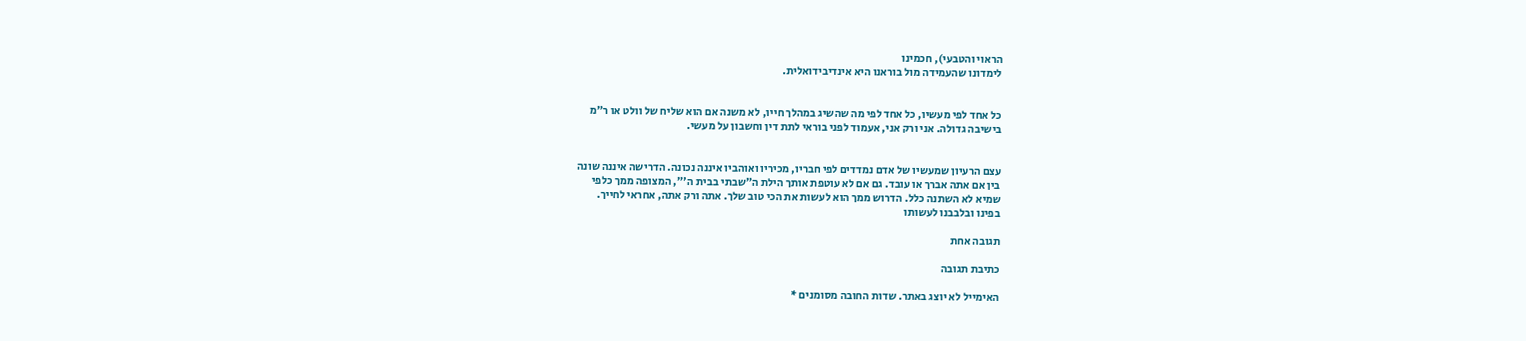הראוי והטבעי), חכמינו
לימדונו שהעמידה מול בוראנו היא אינדיבידואלית.


כל אחד לפי מעשיו, כל אחד לפי מה שהשיג במהלך חייו, לא משנה אם הוא שליח של וולט או ר״מ
בישיבה גדולה. אני ורק אני, אעמוד לפני בוראי לתת דין וחשבון על מעשי.


עצם הרעיון שמעשיו של אדם נמדדים לפי חבריו, מכיריו ואוהביו איננה נכונה. הדרישה איננה שונה
בין אם אתה אברך או עובד. גם אם לא עוטפת אותך הילת ה״שבתי בבית ה'״, המצופה ממך כלפי
שמיא לא השתנה כלל. הדרוש ממך הוא לעשות את הכי טוב שלך. אתה ורק אתה, אחראי לחייך.
בפינו ובלבבנו לעשותו

תגובה אחת

כתיבת תגובה

האימייל לא יוצג באתר. שדות החובה מסומנים *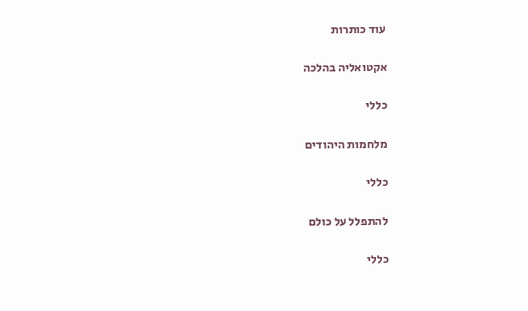עוד כותרות

אקטואליה בהלכה

כללי

מלחמות היהודים

כללי

להתפלל על כולם

כללי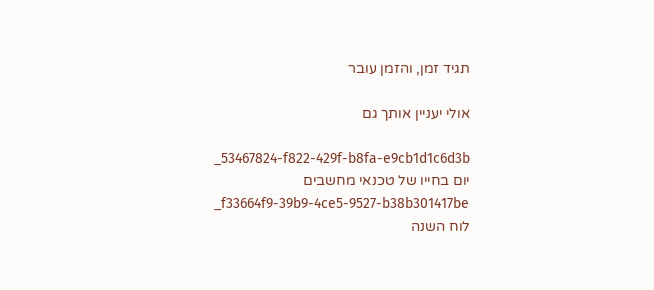תגיד זמן, והזמן עובר

אולי יעניין אותך גם

_53467824-f822-429f-b8fa-e9cb1d1c6d3b
יום בחייו של טכנאי מחשבים
_f33664f9-39b9-4ce5-9527-b38b301417be
לוח השנה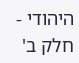היהודי - חלק ב'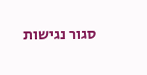סגור נגישות